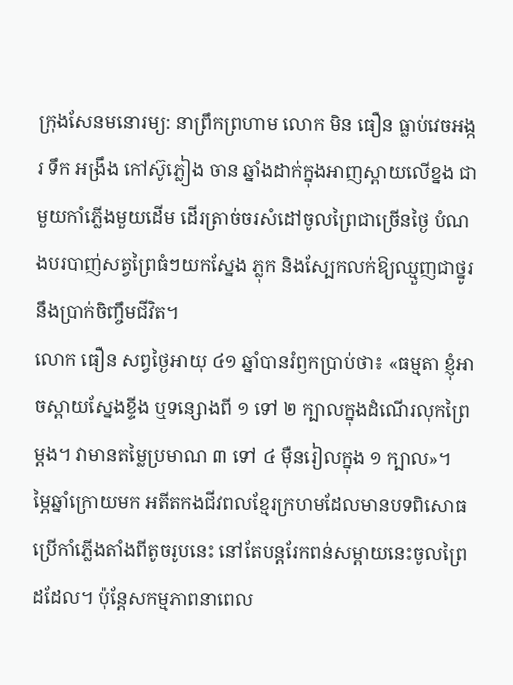ក្រុងសែនមនោរម្យ: នាព្រឹកព្រហាម លោក មិន ធឿន ធ្លាប់វេចអង្ករ ទឹក អង្រឹង កៅស៊ូភ្លៀង ចាន ឆ្នាំងដាក់ក្នុងអាញស្ពាយលើខ្នង ជាមួយកាំភ្លើងមួយដើម ដើរត្រាច់ចរសំដៅចូលព្រៃជាច្រើនថ្ងៃ បំណងបរបាញ់សត្វព្រៃធំៗយកស្នែង ភ្លុក និងស្បែកលក់ឱ្យឈ្មួញជាថ្នូរនឹងប្រាក់ចិញ្ចឹមជីវិត។
លោក ធឿន សព្វថ្ងៃអាយុ ៤១ ឆ្នាំបានរំឭកប្រាប់ថា៖ «ធម្មតា ខ្ញុំអាចស្ពាយស្នែងខ្ទីង ឬទន្សោងពី ១ ទៅ ២ ក្បាលក្នុងដំណើរលុកព្រៃម្ដង។ វាមានតម្លៃប្រមាណ ៣ ទៅ ៤ ម៉ឺនរៀលក្នុង ១ ក្បាល»។
ម្ភៃឆ្នាំក្រោយមក អតីតកងជីវពលខ្មែរក្រហមដែលមានបទពិសោធប្រើកាំភ្លើងតាំងពីតូចរូបនេះ នៅតែបន្ដរែកពន់សម្ពាយនេះចូលព្រៃដដែល។ ប៉ុន្ដែសកម្មភាពនាពេល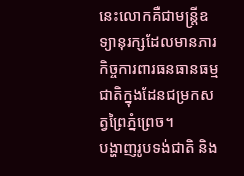នេះលោកគឺជាមន្ដ្រីឧទ្យានុរក្សដែលមានភារកិច្ចការពារធនធានធម្មជាតិក្នុងដែនជម្រកសត្វព្រៃភ្នំព្រេច។
បង្ហាញរូបទង់ជាតិ និង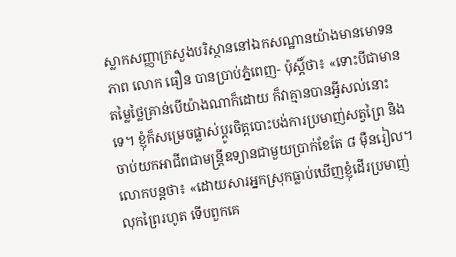ស្លាកសញ្ញាក្រសួងបរិស្ថាននៅឯកសណ្ឋានយ៉ាងមានមោទនភាព លោក ធឿន បានប្រាប់ភ្នំពេញ- ប៉ុស្ដិ៍ថា៖ «ទោះបីជាមានតម្លៃថ្លៃគ្រាន់បើយ៉ាងណាក៏ដោយ ក៏វាគ្មានបានអ្វីសល់នោះទេ។ ខ្ញុំក៏សម្រេចផ្លាស់ប្ដូរចិត្ដបោះបង់ការប្រមាញ់សត្វព្រៃ និងចាប់យកអាជីពជាមន្ដ្រីឧទ្យានជាមួយប្រាក់ខែតែ ៨ ម៉ឺនរៀល។
លោកបន្ដថា៖ «ដោយសារអ្នកស្រុកធ្លាប់ឃើញខ្ញុំដើរប្រមាញ់លុកព្រៃរហូត ទើបពួកគេ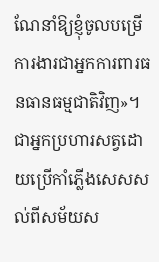ណែនាំឱ្យខ្ញុំចូលបម្រើការងារជាអ្នកការពារធនធានធម្មជាតិវិញ»។
ជាអ្នកប្រហារសត្វដោយប្រើកាំភ្លើងសេសសល់ពីសម័យស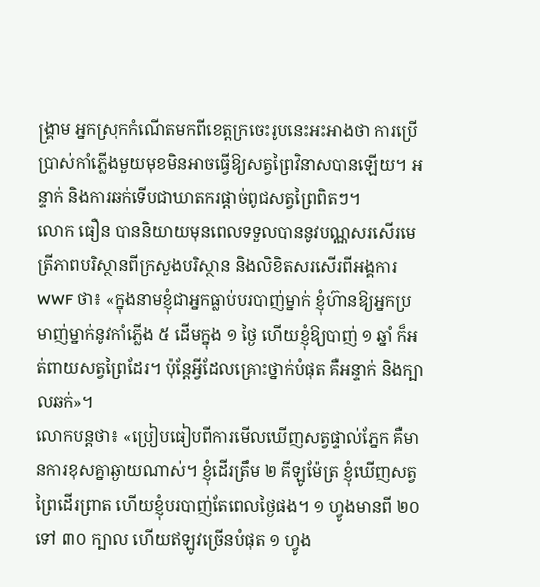ង្គ្រាម អ្នកស្រុកកំណើតមកពីខេត្ដក្រចេះរូបនេះអះអាងថា ការប្រើប្រាស់កាំភ្លើងមួយមុខមិនអាចធ្វើឱ្យសត្វព្រៃវិនាសបានឡើយ។ អន្ទាក់ និងការឆក់ទើបជាឃាតករផ្ដាច់ពូជសត្វព្រៃពិតៗ។
លោក ធឿន បាននិយាយមុនពេលទទួលបាននូវបណ្ណសរសើរមេត្រីភាពបរិស្ថានពីក្រសួងបរិស្ថាន និងលិខិតសរសើរពីអង្គការ WWF ថា៖ «ក្នុងនាមខ្ញុំជាអ្នកធ្លាប់បរបាញ់ម្នាក់ ខ្ញុំហ៊ានឱ្យអ្នកប្រមាញ់ម្នាក់នូវកាំភ្លើង ៥ ដើមក្នុង ១ ថ្ងៃ ហើយខ្ញុំឱ្យបាញ់ ១ ឆ្នាំ ក៏អត់ពាយសត្វព្រៃដែរ។ ប៉ុន្ដែអ្វីដែលគ្រោះថ្នាក់បំផុត គឺអន្ទាក់ និងក្បាលឆក់»។
លោកបន្តថា៖ «ប្រៀបធៀបពីការមើលឃើញសត្វផ្ទាល់ភ្នែក គឺមានការខុសគ្នាឆ្ងាយណាស់។ ខ្ញុំដើរត្រឹម ២ គីឡូម៉ែត្រ ខ្ញុំឃើញសត្វព្រៃដើរព្រាត ហើយខ្ញុំបរបាញ់តែពេលថ្ងៃផង។ ១ ហ្វូងមានពី ២០ ទៅ ៣០ ក្បាល ហើយឥឡូវច្រើនបំផុត ១ ហ្វូង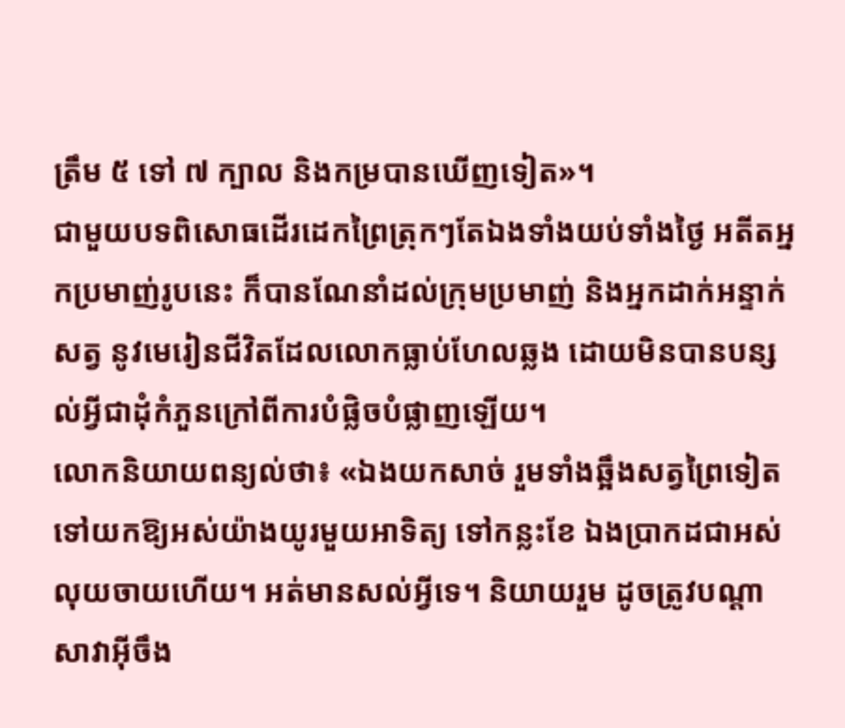ត្រឹម ៥ ទៅ ៧ ក្បាល និងកម្របានឃើញទៀត»។
ជាមួយបទពិសោធដើរដេកព្រៃត្រុកៗតែឯងទាំងយប់ទាំងថ្ងៃ អតីតអ្នកប្រមាញ់រូបនេះ ក៏បានណែនាំដល់ក្រុមប្រមាញ់ និងអ្នកដាក់អន្ទាក់សត្វ នូវមេរៀនជីវិតដែលលោកធ្លាប់ហែលឆ្លង ដោយមិនបានបន្សល់អ្វីជាដុំកំភួនក្រៅពីការបំផ្លិចបំផ្លាញឡើយ។
លោកនិយាយពន្យល់ថា៖ «ឯងយកសាច់ រួមទាំងឆ្អឹងសត្វព្រៃទៀតទៅយកឱ្យអស់យ៉ាងយូរមួយអាទិត្យ ទៅកន្លះខែ ឯងប្រាកដជាអស់លុយចាយហើយ។ អត់មានសល់អ្វីទេ។ និយាយរួម ដូចត្រូវបណ្ដាសាវាអ៊ីចឹង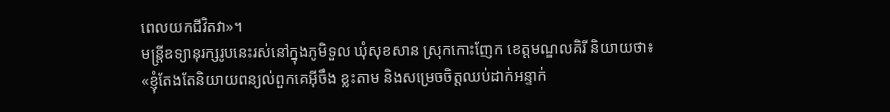ពេលយកជីវិតវា»។
មន្ដ្រីឧទ្យានុរក្សរូបនេះរស់នៅក្នុងភូមិទួល ឃុំសុខសាន ស្រុកកោះញែក ខេត្ដមណ្ឌលគិរី និយាយថា៖ «ខ្ញុំតែងតែនិយាយពន្យល់ពួកគេអ៊ីចឹង ខ្លះតាម និងសម្រេចចិត្ដឈប់ដាក់អន្ទាក់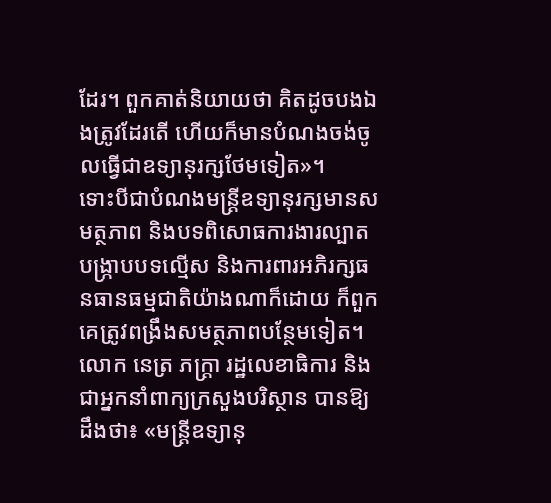ដែរ។ ពួកគាត់និយាយថា គិតដូចបងឯងត្រូវដែរតើ ហើយក៏មានបំណងចង់ចូលធ្វើជាឧទ្យានុរក្សថែមទៀត»។
ទោះបីជាបំណងមន្ដ្រីឧទ្យានុរក្សមានសមត្ថភាព និងបទពិសោធការងារល្បាត បង្ក្រាបបទល្មើស និងការពារអភិរក្សធនធានធម្មជាតិយ៉ាងណាក៏ដោយ ក៏ពួកគេត្រូវពង្រឹងសមត្ថភាពបន្ថែមទៀត។
លោក នេត្រ ភក្ដ្រា រដ្ឋលេខាធិការ និងជាអ្នកនាំពាក្យក្រសួងបរិស្ថាន បានឱ្យដឹងថា៖ «មន្ដ្រីឧទ្យានុ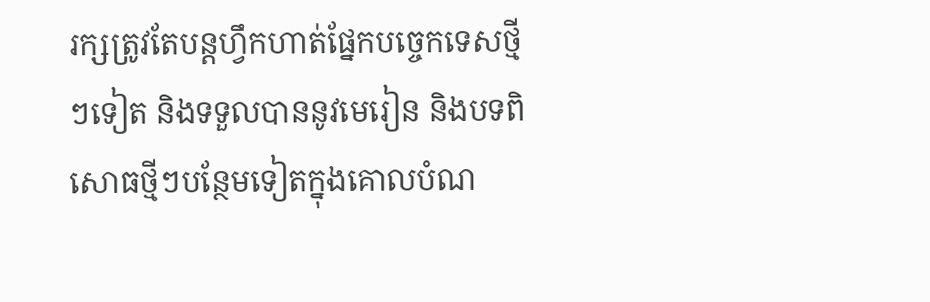រក្សត្រូវតែបន្ដហ្វឹកហាត់ផ្នែកបច្ចេកទេសថ្មីៗទៀត និងទទួលបាននូវមេរៀន និងបទពិសោធថ្មីៗបន្ថែមទៀតក្នុងគោលបំណ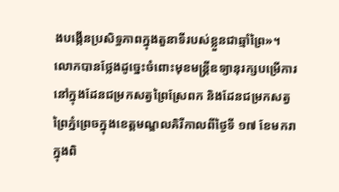ងបង្កើនប្រសិទ្ធភាពក្នុងតួនាទីរបស់ខ្លួនជាឆ្មាំព្រៃ»។
លោកបានថ្លែងដូច្នេះចំពោះមុខមន្ត្រីឧទ្យានុរក្សបម្រើការនៅក្នុងដែនជម្រកសត្វព្រៃស្រែពក និងដែនជម្រកសត្វព្រៃភ្នំព្រេចក្នុងខេត្តមណ្ឌលគិរីកាលពីថ្ងៃទី ១៧ ខែមករា ក្នុងពិ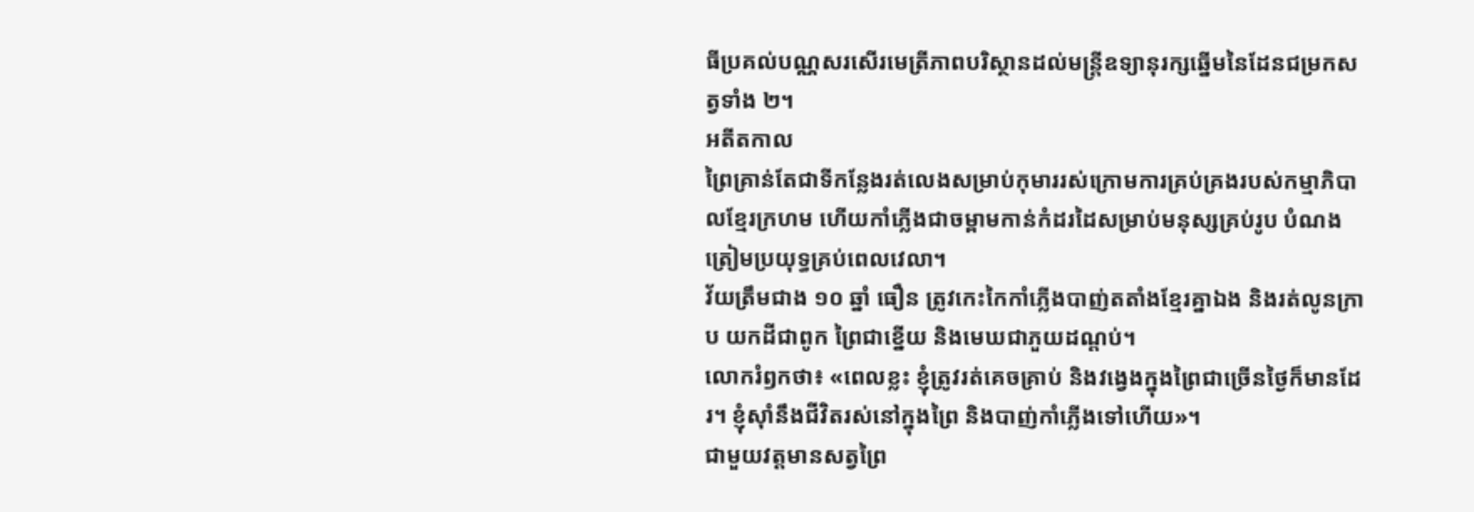ធីប្រគល់បណ្ណសរសើរមេត្រីភាពបរិស្ថានដល់មន្ត្រីឧទ្យានុរក្សឆ្នើមនៃដែនជម្រកសត្វទាំង ២។
អតីតកាល
ព្រៃគ្រាន់តែជាទីកន្លែងរត់លេងសម្រាប់កុមាររស់ក្រោមការគ្រប់គ្រងរបស់កម្មាភិបាលខ្មែរក្រហម ហើយកាំភ្លើងជាចម្ពាមកាន់កំដរដៃសម្រាប់មនុស្សគ្រប់រូប បំណងត្រៀមប្រយុទ្ធគ្រប់ពេលវេលា។
វ័យត្រឹមជាង ១០ ឆ្នាំ ធឿន ត្រូវកេះកៃកាំភ្លើងបាញ់តតាំងខ្មែរគ្នាឯង និងរត់លូនក្រាប យកដីជាពូក ព្រៃជាខ្នើយ និងមេឃជាភួយដណ្ដប់។
លោករំឭកថា៖ «ពេលខ្លះ ខ្ញុំត្រូវរត់គេចគ្រាប់ និងវង្វេងក្នុងព្រៃជាច្រើនថ្ងៃក៏មានដែរ។ ខ្ញុំស៊ាំនឹងជីវិតរស់នៅក្នុងព្រៃ និងបាញ់កាំភ្លើងទៅហើយ»។
ជាមួយវត្ដមានសត្វព្រៃ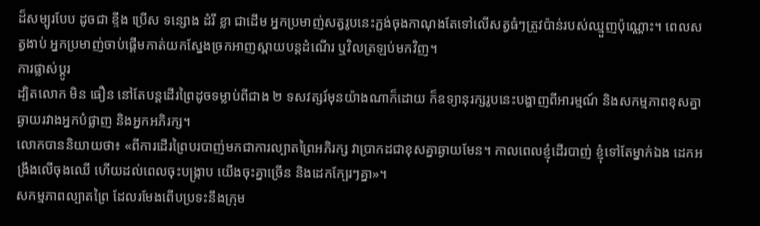ដ៏សម្បូរបែប ដូចជា ខ្ទីង ប្រើស ទន្សោង ដំរី ខ្លា ជាដើម អ្នកប្រមាញ់សត្វរូបនេះភ្ជង់ចុងកាណុងតែទៅលើសត្វធំៗត្រូវប៉ាន់របស់ឈ្មួញប៉ុណ្ណោះ។ ពេលសត្វងាប់ អ្នកប្រមាញ់ចាប់ផ្ដើមកាត់យកស្នែងច្រកអាញស្ពាយបន្ដដំណើរ ឬវិលត្រឡប់មកវិញ។
ការផ្លាស់ប្ដូរ
ដ្បិតលោក មិន ធឿន នៅតែបន្ដដើរព្រៃដូចទម្លាប់ពីជាង ២ ទសវត្សរ៍មុនយ៉ាងណាក៏ដោយ ក៏ឧទ្យានុរក្សរូបនេះបង្ហាញពីអារម្មណ៍ និងសកម្មភាពខុសគ្នាឆ្ងាយរវាងអ្នកបំផ្លាញ និងអ្នកអភិរក្ស។
លោកបាននិយាយថា៖ «ពីការដើរព្រៃបរបាញ់មកជាការល្បាតព្រៃអភិរក្ស វាប្រាកដជាខុសគ្នាឆ្ងាយមែន។ កាលពេលខ្ញុំដើរបាញ់ ខ្ញុំទៅតែម្នាក់ឯង ដេកអង្រឹងលើចុងឈើ ហើយដល់ពេលចុះបង្ក្រាប យើងចុះគ្នាច្រើន និងដេកក្បែរៗគ្នា»។
សកម្មភាពល្បាតព្រៃ ដែលរមែងពើបប្រទះនឹងក្រុម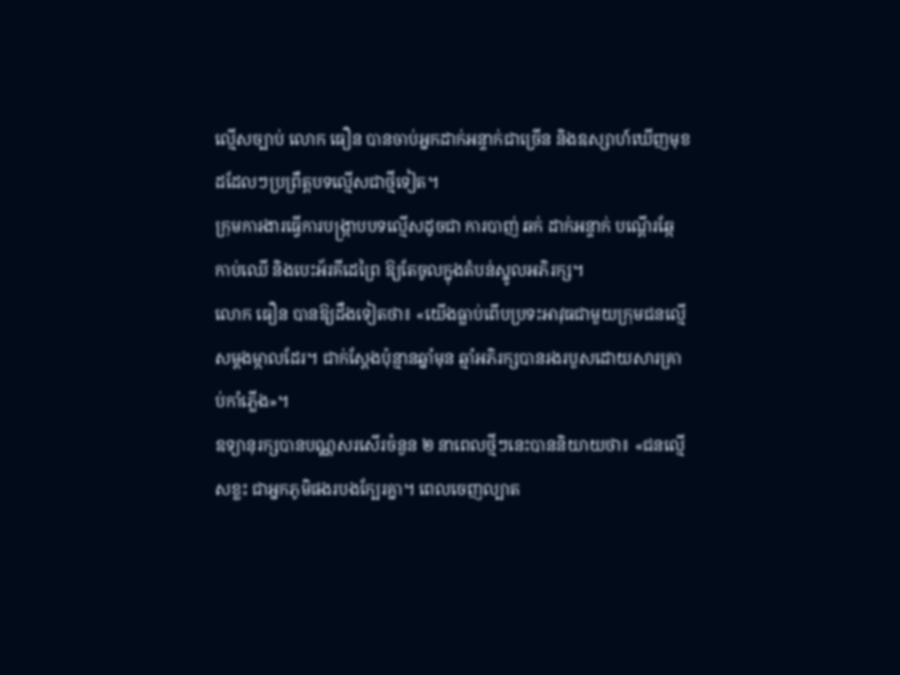ល្មើសច្បាប់ លោក ធឿន បានចាប់អ្នកដាក់អន្ទាក់ជាច្រើន និងឧស្សាហ៍ឃើញមុខដដែលៗប្រព្រឹត្ដបទល្មើសជាថ្មីទៀត។
ក្រុមការងារធ្វើការបង្ក្រាបបទល្មើសដូចជា ការបាញ់ ឆក់ ដាក់អន្ទាក់ បណ្ដើរឆ្កែ កាប់ឈើ និងបេះអ័រគីដេព្រៃ ឱ្យតែចូលក្នុងតំបន់ស្នូលអភិរក្ស។
លោក ធឿន បានឱ្យដឹងទៀតថា៖ «យើងធ្លាប់ពើបប្រទះអាវុធជាមួយក្រុមជនល្មើសម្ដងម្កាលដែរ។ ជាក់ស្ដែងប៉ុន្មានឆ្នាំមុន ឆ្មាំអភិរក្សបានរងរបួសដោយសារគ្រាប់កាំភ្លើង»។
ឧទ្យានុរក្សបានបណ្ណសរសើរចំនួន ២ នាពេលថ្មីៗនេះបាននិយាយថា៖ «ជនល្មើសខ្លះ ជាអ្នកភូមិផងរបងក្បែរគ្នា។ ពេលចេញល្បាត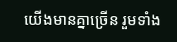យើងមានគ្នាច្រើន រួមទាំង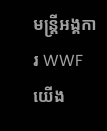មន្ដ្រីអង្គការ WWF យើង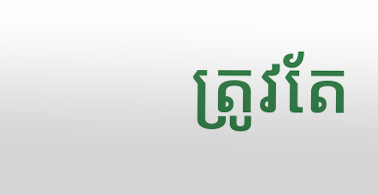ត្រូវតែ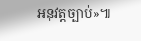អនុវត្ដច្បាប់»៕